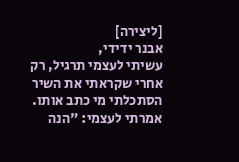[ליצירה]
אבנר ידידי,
עשיתי לעצמי תרגיל, רק אחרי שקראתי את השיר הסתכלתי מי כתב אותו. אמרתי לעצמי: "הנה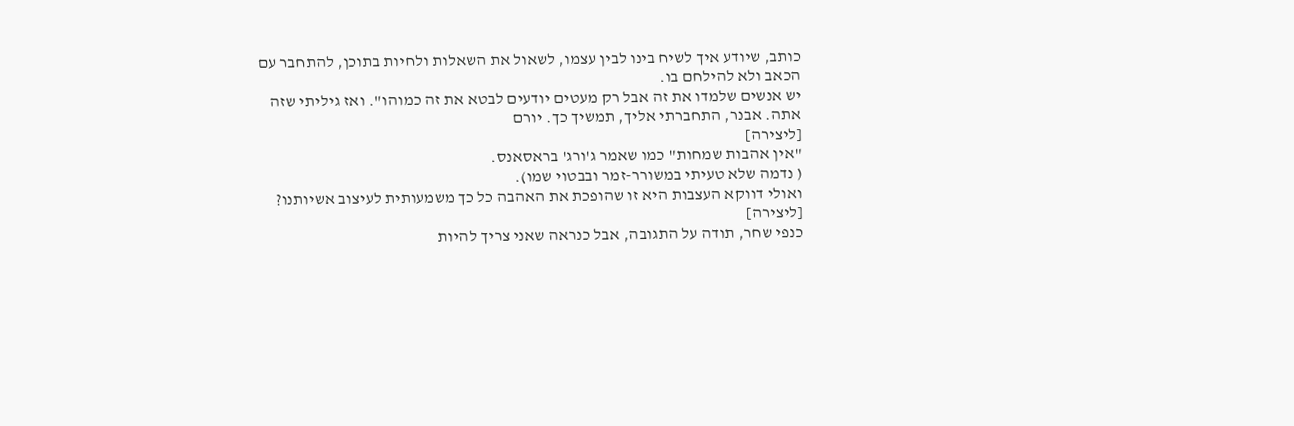כותב, שיודע איך לשיח בינו לבין עצמו, לשאול את השאלות ולחיות בתוכן, להתחבר עם הכאב ולא להילחם בו.
יש אנשים שלמדו את זה אבל רק מעטים יודעים לבטא את זה כמוהו". ואז גיליתי שזה אתה. אבנר, התחברתי אליך, תמשיך כך. יורם
[ליצירה]
"אין אהבות שמחות" כמו שאמר ג'ורג' בראסאנס.
( נדמה שלא טעיתי במשורר-זמר ובבטוי שמו).
ואולי דווקא העצבות היא זו שהופכת את האהבה כל כך משמעותית לעיצוב אשיותנו?
[ליצירה]
כנפי שחר, תודה על התגובה, אבל כנראה שאני צריך להיות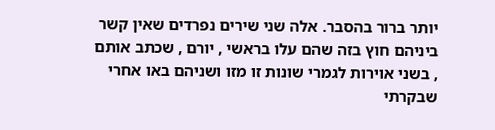יותר ברור בהסבר. אלה שני שירים נפרדים שאין קשר ביניהם חוץ בזה שהם עלו בראשי , יורם , שכתב אותם , בשני אוירות לגמרי שונות זו מזו ושניהם באו אחרי שבקרתי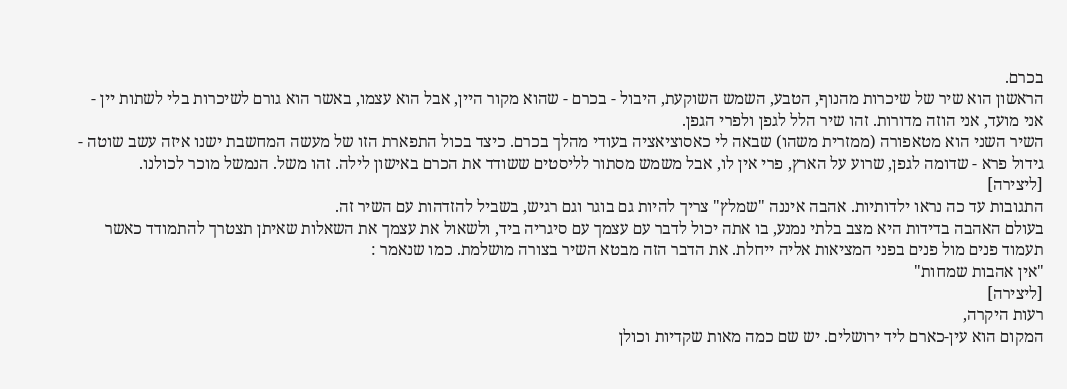בכרם.
הראשון הוא שיר של שיכרות מהנוף, הטבע, השמש השוקעת, היבול - בכרם - שהוא מקור היין, אבל הוא עצמו, באשר הוא גורם לשיכרות בלי לשתות יין - אני מועד, אני הוזה מדורות. זהו שיר הלל לגפן ולפרי הגפן.
השיר השני הוא מטאפורה (ממזרית משהו) שבאה לי כאסוציאציה בעודי מהלך בכרם. כיצד בכול התפארת הזו של מעשה המחשבת ישנו איזה עשב שוטה - גידול פרא - שדומה לגפן, שרוע על הארץ, פרי אין לו, אבל משמש מסתור לליסטים ששודד את הכרם באישון לילה. זהו משל. הנמשל מוכר לכולנו.
[ליצירה]
התגובות עד כה נראו ילדותיות. אהבה איננה "שמלץ" צריך להיות גם בוגר וגם רגיש, בשביל להזדהות עם השיר זה.
בעולם האהבה בדידות היא מצב בלתי נמנע, בו אתה יכול לדבר עם עצמך עם סיגריה ביד, ולשאול את עצמך את השאלות שאיתן תצטרך להתמודד כאשר תעמוד פנים מול פנים בפני המציאות אליה ייחלת. את הדבר הזה מבטא השיר בצורה מושלמת. כמו שנאמר :
"אין אהבות שמחות"
[ליצירה]
רעות היקרה,
המקום הוא עין-כארם ליד ירושלים. יש שם כמה מאות שקדיות וכולן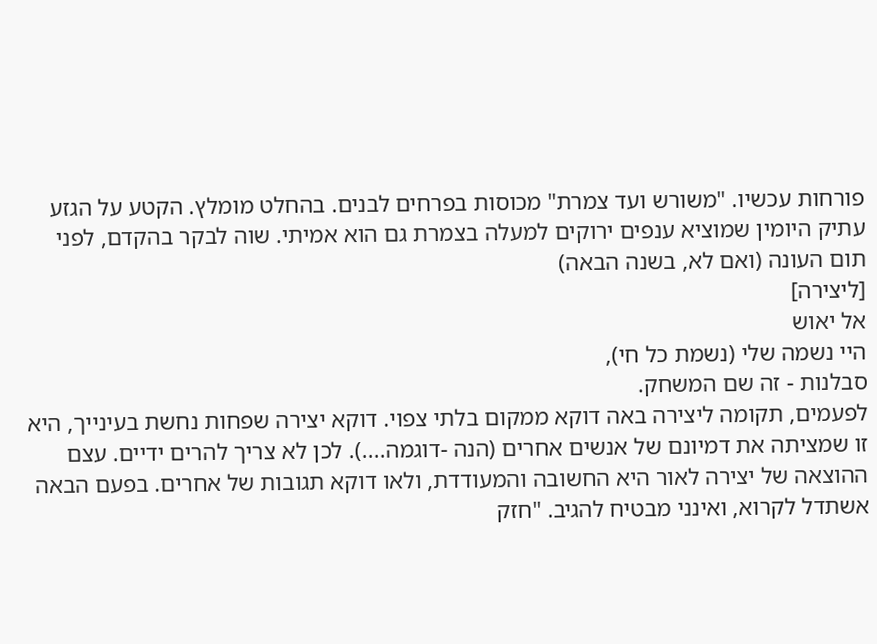פורחות עכשיו. "משורש ועד צמרת" מכוסות בפרחים לבנים. בהחלט מומלץ. הקטע על הגזע עתיק היומין שמוציא ענפים ירוקים למעלה בצמרת גם הוא אמיתי. שוה לבקר בהקדם, לפני תום העונה (ואם לא, בשנה הבאה)
[ליצירה]
אל יאוש
היי נשמה שלי (נשמת כל חי),
סבלנות - זה שם המשחק.
לפעמים, תקומה ליצירה באה דוקא ממקום בלתי צפוי. דוקא יצירה שפחות נחשת בעינייך, היא זו שמציתה את דמיונם של אנשים אחרים (הנה -דוגמה....). לכן לא צריך להרים ידיים. עצם ההוצאה של יצירה לאור היא החשובה והמעודדת, ולאו דוקא תגובות של אחרים. בפעם הבאה אשתדל לקרוא, ואינני מבטיח להגיב. "חזק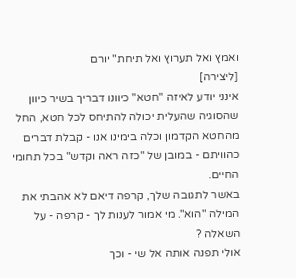ואמץ ואל תערוץ ואל תיחת" יורם
[ליצירה]
אינני יודע לאיזה "חטא" כיוונו דבריך בשיר כיוון שהסוגיה שהעלית יכולה להתיחס לכל חטא, החל מהחטא הקדמון וכלה בימינו אנו - קבלת דברים כהוויתם - במובן של "כזה ראה וקדש" בכל תחומי החיים.
באשר לתגובה שלך, קרפה דיאם לא אהבתי את המילה "הוא". מי אמור לענות לך - קרפה - על השאלה ?
אולי תפנה אותה אל שי - וכך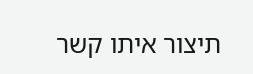תיצור איתו קשר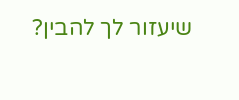שיעזור לך להבין?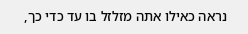נראה כאילו אתה מזלזל בו עד כדי כך,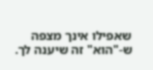שאפילו אינך מצפה ש-"הוא" זה שיענה לך.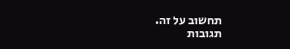תחשוב על זה.
תגובות